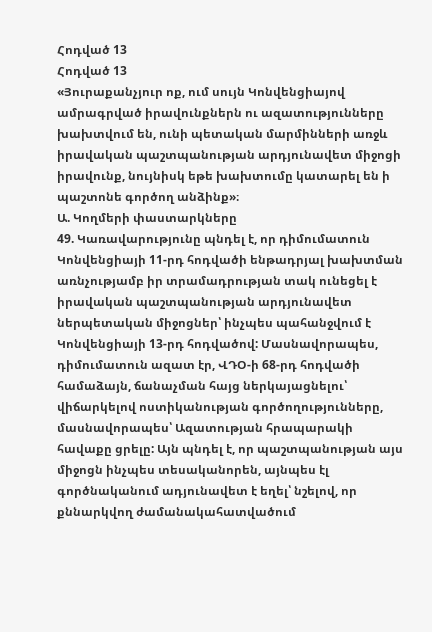Հոդված 13
Հոդված 13
«Յուրաքանչյուր ոք, ում սույն Կոնվենցիայով ամրագրված իրավունքներն ու ազատությունները խախտվում են, ունի պետական մարմինների առջև իրավական պաշտպանության արդյունավետ միջոցի իրավունք, նույնիսկ եթե խախտումը կատարել են ի պաշտոնե գործող անձինք»։
Ա. Կողմերի փաստարկները
49. Կառավարությունը պնդել է, որ դիմումատուն Կոնվենցիայի 11-րդ հոդվածի ենթադրյալ խախտման առնչությամբ իր տրամադրության տակ ունեցել է իրավական պաշտպանության արդյունավետ ներպետական միջոցներ՝ ինչպես պահանջվում է Կոնվենցիայի 13-րդ հոդվածով: Մասնավորապես, դիմումատուն ազատ էր, ՎԴՕ-ի 68-րդ հոդվածի համաձայն, ճանաչման հայց ներկայացնելու՝ վիճարկելով ոստիկանության գործողությունները, մասնավորապես՝ Ազատության հրապարակի հավաքը ցրելը: Այն պնդել է, որ պաշտպանության այս միջոցն ինչպես տեսականորեն, այնպես էլ գործնականում ադյունավետ է եղել՝ նշելով, որ քննարկվող ժամանակահատվածում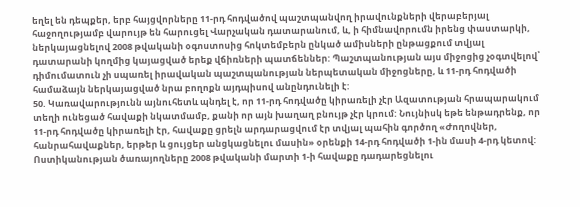եղել են դեպքեր, երբ հայցվորները 11-րդ հոդվածով պաշտպանվող իրավունքների վերաբերյալ հաջողությամբ վարույթ են հարուցել Վարչական դատարանում, և, ի հիմնավորումն իրենց փաստարկի, ներկայացնելով 2008 թվականի օգոստոսից հոկտեմբերն ընկած ամիսների ընթացքում տվյալ դատարանի կողմից կայացված երեք վճիռների պատճեններ: Պաշտպանության այս միջոցից չօգտվելով՝ դիմումատուն չի սպառել իրավական պաշտպանության ներպետական միջոցները, և 11-րդ հոդվածի համաձայն ներկայացված նրա բողոքն այդպիսով անընդունելի է:
50. Կառավարությունն այնուհետև պնդել է, որ 11-րդ հոդվածը կիրառելի չէր Ազատության հրապարակում տեղի ունեցած հավաքի նկատմամբ, քանի որ այն խաղաղ բնույթ չէր կրում: Նույնիսկ եթե ենթադրենք, որ 11-րդ հոդվածը կիրառելի էր, հավաքը ցրելն արդարացվում էր տվյալ պահին գործող «Ժողովներ, հանրահավաքներ, երթեր և ցույցեր անցկացնելու մասին» օրենքի 14-րդ հոդվածի 1-ին մասի 4-րդ կետով: Ոստիկանության ծառայողները 2008 թվականի մարտի 1-ի հավաքը դադարեցնելու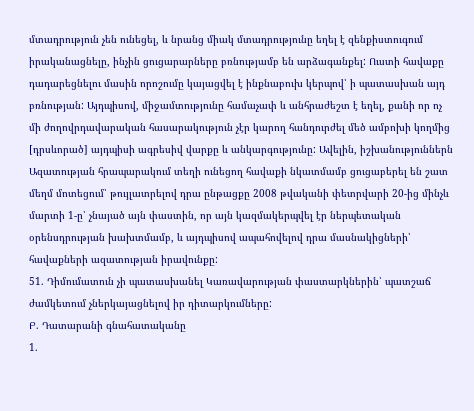մտադրություն չեն ունեցել, և նրանց միակ մտադրությունը եղել է զենքիստուգում իրականացնելը, ինչին ցուցարարները բռնությամբ են արձագանքել: Ուստի հավաքը դադարեցնելու մասին որոշումը կայացվել է ինքնաբուխ կերպով՝ ի պատասխան այդ բռնության: Այդպիսով, միջամտությունը համաչափ և անհրաժեշտ է եղել, քանի որ ոչ մի ժողովրդավարական հասարակություն չէր կարող հանդուրժել մեծ ամբոխի կողմից [դրսևորած] այդպիսի ագրեսիվ վարքը և անկարգությունը: Ավելին, իշխանություններն Ազատության հրապարակում տեղի ունեցող հավաքի նկատմամբ ցուցաբերել են շատ մեղմ մոտեցում՝ թույլատրելով դրա ընթացքը 2008 թվականի փետրվարի 20-ից մինչև մարտի 1-ը՝ չնայած այն փաստին, որ այն կազմակերպվել էր ներպետական օրենսդրության խախտմամբ, և այդպիսով ապահովելով դրա մասնակիցների՝ հավաքների ազատության իրավունքը:
51. Դիմումատուն չի պատասխանել Կառավարության փաստարկներին՝ պատշաճ ժամկետում չներկայացնելով իր դիտարկումները:
Բ. Դատարանի գնահատականը
1.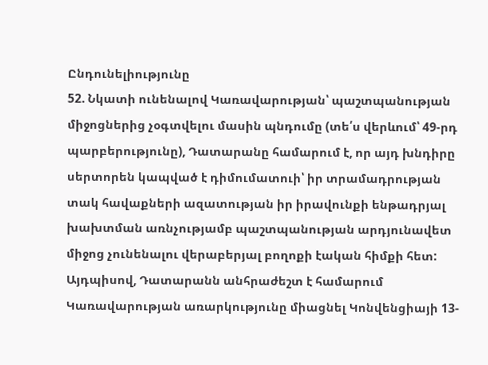Ընդունելիությունը
52. Նկատի ունենալով Կառավարության՝ պաշտպանության միջոցներից չօգտվելու մասին պնդումը (տե՛ս վերևում՝ 49-րդ պարբերությունը), Դատարանը համարում է, որ այդ խնդիրը սերտորեն կապված է դիմումատուի՝ իր տրամադրության տակ հավաքների ազատության իր իրավունքի ենթադրյալ խախտման առնչությամբ պաշտպանության արդյունավետ միջոց չունենալու վերաբերյալ բողոքի էական հիմքի հետ: Այդպիսով, Դատարանն անհրաժեշտ է համարում Կառավարության առարկությունը միացնել Կոնվենցիայի 13-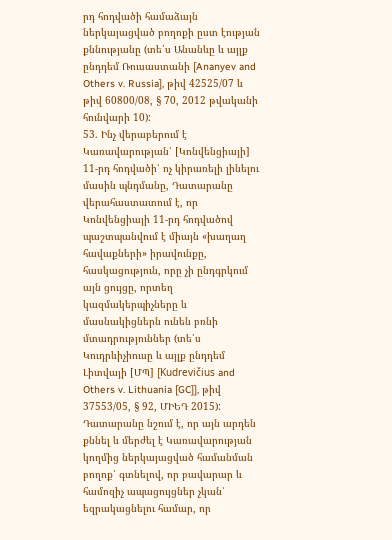րդ հոդվածի համաձայն ներկայացված բողոքի ըստ էության քննությանը (տե՛ս Անանևը և այլք ընդդեմ Ռուսաստանի [Ananyev and Others v. Russia], թիվ 42525/07 և թիվ 60800/08, § 70, 2012 թվականի հունվարի 10):
53. Ինչ վերաբերում է Կառավարության՝ [Կոնվենցիայի] 11-րդ հոդվածի՝ ոչ կիրառելի լինելու մասին պնդմանը, Դատարանը վերահաստատում է, որ Կոնվենցիայի 11-րդ հոդվածով պաշտպանվում է միայն «խաղաղ հավաքների» իրավունքը, հասկացություն, որը չի ընդգրկում այն ցույցը, որտեղ կազմակերպիչները և մասնակիցներն ունեն բռնի մտադրություններ (տե՛ս Կուդրևիչիուսը և այլք ընդդեմ Լիտվայի [ՄՊ] [Kudrevičius and Others v. Lithuania [GC]], թիվ 37553/05, § 92, ՄԻԵԴ 2015): Դատարանը նշում է, որ այն արդեն քննել և մերժել է Կառավարության կողմից ներկայացված համանման բողոք՝ գտնելով, որ բավարար և համոզիչ ապացույցներ չկան՝ եզրակացնելու համար, որ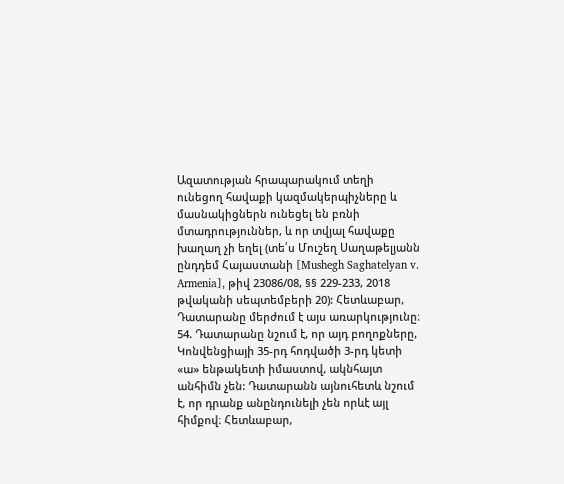Ազատության հրապարակում տեղի ունեցող հավաքի կազմակերպիչները և մասնակիցներն ունեցել են բռնի մտադրություններ, և որ տվյալ հավաքը խաղաղ չի եղել (տե՛ս Մուշեղ Սաղաթելյանն ընդդեմ Հայաստանի [Mushegh Saghatelyan v. Armenia], թիվ 23086/08, §§ 229-233, 2018 թվականի սեպտեմբերի 20): Հետևաբար, Դատարանը մերժում է այս առարկությունը։
54. Դատարանը նշում է, որ այդ բողոքները, Կոնվենցիայի 35-րդ հոդվածի 3-րդ կետի «ա» ենթակետի իմաստով, ակնհայտ անհիմն չեն: Դատարանն այնուհետև նշում է, որ դրանք անընդունելի չեն որևէ այլ հիմքով։ Հետևաբար,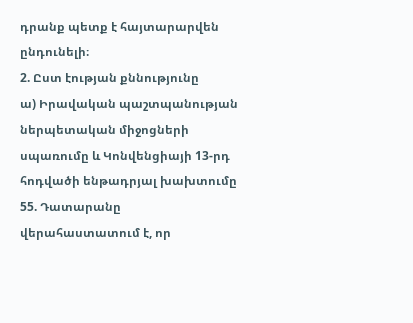դրանք պետք է հայտարարվեն ընդունելի։
2. Ըստ էության քննությունը
ա) Իրավական պաշտպանության ներպետական միջոցների սպառումը և Կոնվենցիայի 13-րդ հոդվածի ենթադրյալ խախտումը
55. Դատարանը վերահաստատում է, որ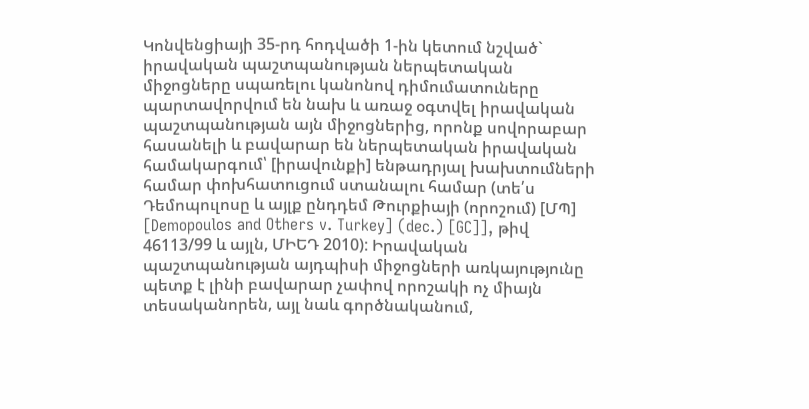Կոնվենցիայի 35-րդ հոդվածի 1-ին կետում նշված` իրավական պաշտպանության ներպետական միջոցները սպառելու կանոնով դիմումատուները պարտավորվում են նախ և առաջ օգտվել իրավական պաշտպանության այն միջոցներից, որոնք սովորաբար հասանելի և բավարար են ներպետական իրավական համակարգում՝ [իրավունքի] ենթադրյալ խախտումների համար փոխհատուցում ստանալու համար (տե՛ս Դեմոպուլոսը և այլք ընդդեմ Թուրքիայի (որոշում) [ՄՊ] [Demopoulos and Others v. Turkey] (dec.) [GC]], թիվ 46113/99 և այլն, ՄԻԵԴ 2010): Իրավական պաշտպանության այդպիսի միջոցների առկայությունը պետք է լինի բավարար չափով որոշակի ոչ միայն տեսականորեն, այլ նաև գործնականում,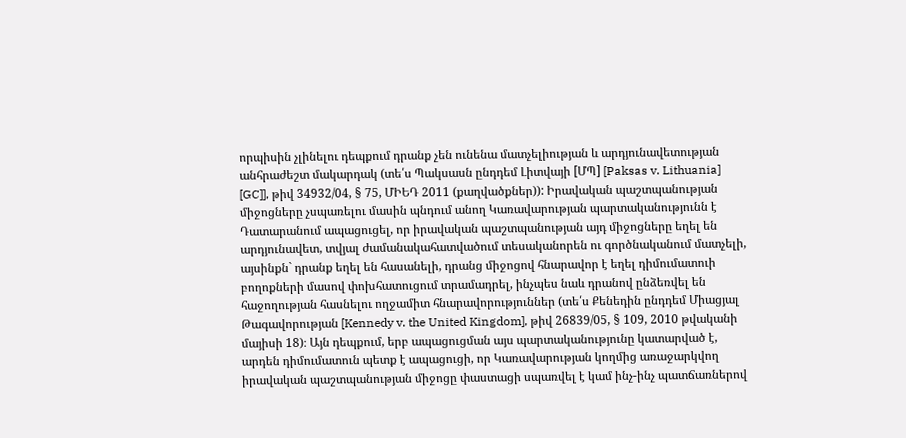որպիսին չլինելու դեպքում դրանք չեն ունենա մատչելիության և արդյունավետության անհրաժեշտ մակարդակ (տե՛ս Պակսասն ընդդեմ Լիտվայի [ՄՊ] [Paksas v. Lithuania] [GC]], թիվ 34932/04, § 75, ՄԻԵԴ 2011 (քաղվածքներ)): Իրավական պաշտպանության միջոցները չսպառելու մասին պնդում անող Կառավարության պարտականությունն է Դատարանում ապացուցել, որ իրավական պաշտպանության այդ միջոցները եղել են արդյունավետ, տվյալ ժամանակահատվածում տեսականորեն ու գործնականում մատչելի, այսինքն` դրանք եղել են հասանելի, դրանց միջոցով հնարավոր է եղել դիմումատուի բողոքների մասով փոխհատուցում տրամադրել, ինչպես նաև դրանով ընձեռվել են հաջողության հասնելու ողջամիտ հնարավորություններ (տե՛ս Քենեդին ընդդեմ Միացյալ Թագավորության [Kennedy v. the United Kingdom], թիվ 26839/05, § 109, 2010 թվականի մայիսի 18)։ Այն դեպքում, երբ ապացուցման այս պարտականությունը կատարված է, արդեն դիմումատուն պետք է ապացուցի, որ Կառավարության կողմից առաջարկվող իրավական պաշտպանության միջոցը փաստացի սպառվել է կամ ինչ-ինչ պատճառներով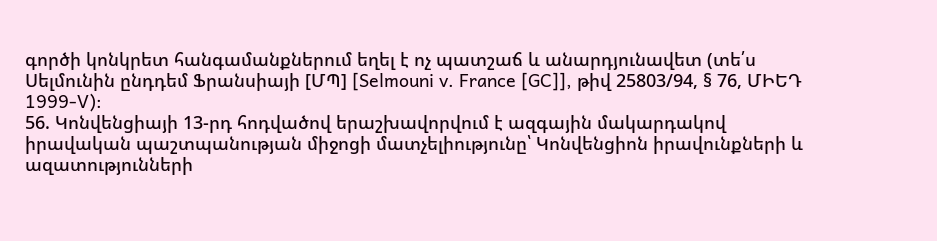գործի կոնկրետ հանգամանքներում եղել է ոչ պատշաճ և անարդյունավետ (տե՛ս Սելմունին ընդդեմ Ֆրանսիայի [ՄՊ] [Selmouni v. France [GC]], թիվ 25803/94, § 76, ՄԻԵԴ 1999-V):
56. Կոնվենցիայի 13-րդ հոդվածով երաշխավորվում է ազգային մակարդակով իրավական պաշտպանության միջոցի մատչելիությունը՝ Կոնվենցիոն իրավունքների և ազատությունների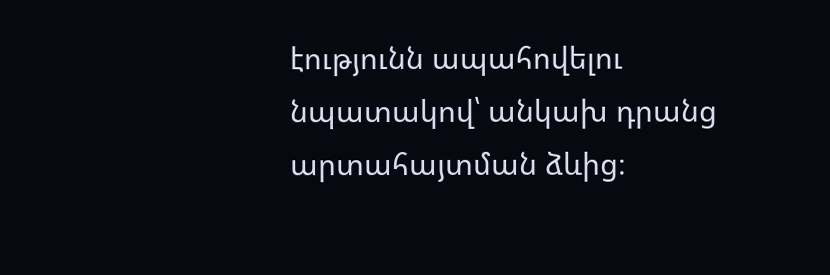էությունն ապահովելու նպատակով՝ անկախ դրանց արտահայտման ձևից։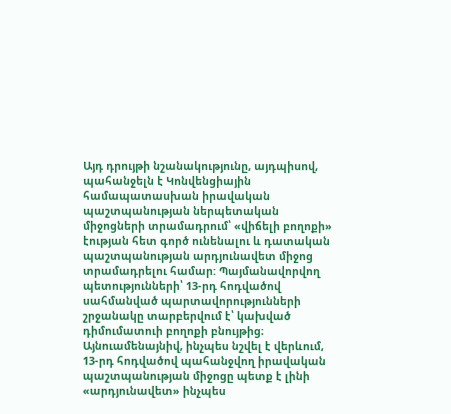Այդ դրույթի նշանակությունը, այդպիսով, պահանջելն է Կոնվենցիային համապատասխան իրավական պաշտպանության ներպետական միջոցների տրամադրում՝ «վիճելի բողոքի» էության հետ գործ ունենալու և դատական պաշտպանության արդյունավետ միջոց տրամադրելու համար: Պայմանավորվող պետությունների՝ 13-րդ հոդվածով սահմանված պարտավորությունների շրջանակը տարբերվում է՝ կախված դիմումատուի բողոքի բնույթից։ Այնուամենայնիվ, ինչպես նշվել է վերևում, 13-րդ հոդվածով պահանջվող իրավական պաշտպանության միջոցը պետք է լինի «արդյունավետ» ինչպես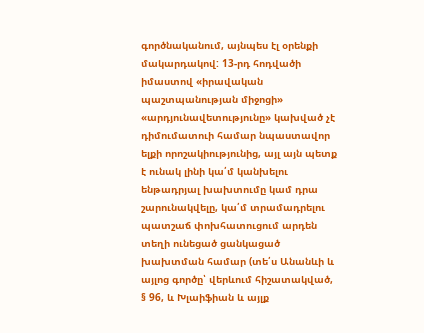գործնականում, այնպես էլ օրենքի մակարդակով: 13-րդ հոդվածի իմաստով «իրավական պաշտպանության միջոցի» «արդյունավետությունը» կախված չէ դիմումատուի համար նպաստավոր ելքի որոշակիությունից, այլ այն պետք է ունակ լինի կա՛մ կանխելու ենթադրյալ խախտումը կամ դրա շարունակվելը, կա՛մ տրամադրելու պատշաճ փոխհատուցում արդեն տեղի ունեցած ցանկացած խախտման համար (տե՛ս Անանևի և այլոց գործը՝ վերևում հիշատակված, § 96, և Խլաիֆիան և այլք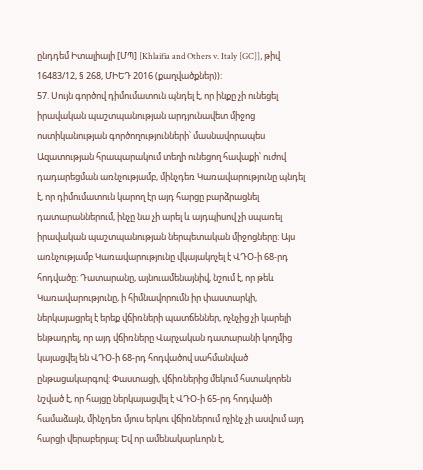ընդդեմ Իտալիայի [ՄՊ] [Khlaifia and Others v. Italy [GC]], թիվ 16483/12, § 268, ՄԻԵԴ 2016 (քաղվածքներ)):
57. Սույն գործով դիմումատուն պնդել է, որ ինքը չի ունեցել իրավական պաշտպանության արդյունավետ միջոց ոստիկանության գործողությունների՝ մասնավորապես Ազատության հրապարակում տեղի ունեցող հավաքի՝ ուժով դադարեցման առնչությամբ, մինչդեռ Կառավարությունը պնդել է, որ դիմումատուն կարող էր այդ հարցը բարձրացնել դատարաններում, ինչը նա չի արել և այդպիսով չի սպառել իրավական պաշտպանության ներպետական միջոցները: Այս առնչությամբ Կառավարությունը վկայակոչել է ՎԴՕ-ի 68-րդ հոդվածը: Դատարանը, այնուամենայնիվ, նշում է, որ թեև Կառավարությունը, ի հիմնավորումն իր փաստարկի, ներկայացրել է երեք վճիռների պատճեններ, ոչնչից չի կարելի ենթադրել, որ այդ վճիռները Վարչական դատարանի կողմից կայացվել են ՎԴՕ-ի 68-րդ հոդվածով սահմանված ընթացակարգով: Փաստացի, վճիռներից մեկում հստակորեն նշված է, որ հայցը ներկայացվել է ՎԴՕ-ի 65-րդ հոդվածի համաձայն, մինչդեռ մյուս երկու վճիռներում ոչինչ չի ասվում այդ հարցի վերաբերյալ: Եվ որ ամենակարևորն է,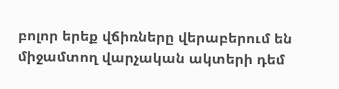բոլոր երեք վճիռները վերաբերում են միջամտող վարչական ակտերի դեմ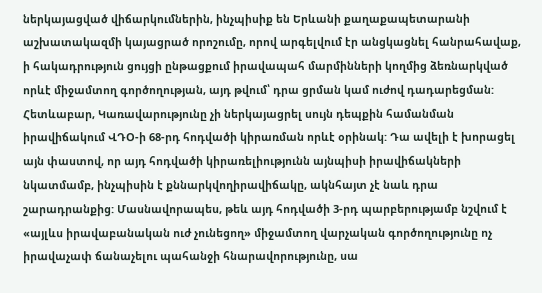ներկայացված վիճարկումներին, ինչպիսիք են Երևանի քաղաքապետարանի աշխատակազմի կայացրած որոշումը, որով արգելվում էր անցկացնել հանրահավաք, ի հակադրություն ցույցի ընթացքում իրավապահ մարմինների կողմից ձեռնարկված որևէ միջամտող գործողության, այդ թվում՝ դրա ցրման կամ ուժով դադարեցման: Հետևաբար, Կառավարությունը չի ներկայացրել սույն դեպքին համանման իրավիճակում ՎԴՕ-ի 68-րդ հոդվածի կիրառման որևէ օրինակ: Դա ավելի է խորացել այն փաստով, որ այդ հոդվածի կիրառելիությունն այնպիսի իրավիճակների նկատմամբ, ինչպիսին է քննարկվողիրավիճակը, ակնհայտ չէ նաև դրա շարադրանքից: Մասնավորապես, թեև այդ հոդվածի 3-րդ պարբերությամբ նշվում է «այլևս իրավաբանական ուժ չունեցող» միջամտող վարչական գործողությունը ոչ իրավաչափ ճանաչելու պահանջի հնարավորությունը, սա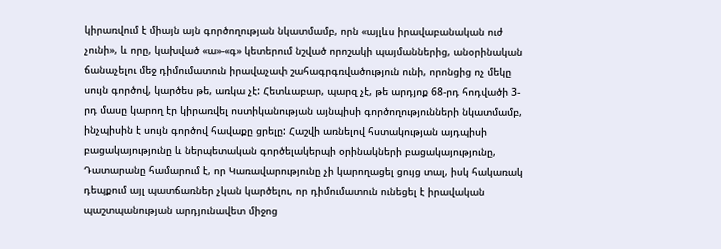կիրառվում է միայն այն գործողության նկատմամբ, որն «այլևս իրավաբանական ուժ չունի», և որը, կախված «ա»-«գ» կետերում նշված որոշակի պայմաններից, անօրինական ճանաչելու մեջ դիմումատուն իրավաչափ շահագրգռվածություն ունի, որոնցից ոչ մեկը սույն գործով, կարծես թե, առկա չէ: Հետևաբար, պարզ չէ, թե արդյոք 68-րդ հոդվածի 3-րդ մասը կարող էր կիրառվել ոստիկանության այնպիսի գործողությունների նկատմամբ, ինչպիսին է սույն գործով հավաքը ցրելը: Հաշվի առնելով հստակության այդպիսի բացակայությունը և ներպետական գործելակերպի օրինակների բացակայությունը, Դատարանը համարում է, որ Կառավարությունը չի կարողացել ցույց տալ, իսկ հակառակ դեպքում այլ պատճառներ չկան կարծելու, որ դիմումատուն ունեցել է իրավական պաշտպանության արդյունավետ միջոց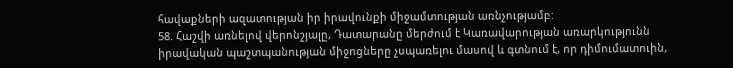հավաքների ազատության իր իրավունքի միջամտության առնչությամբ:
58. Հաշվի առնելով վերոնշյալը, Դատարանը մերժում է Կառավարության առարկությունն իրավական պաշտպանության միջոցները չսպառելու մասով և գտնում է, որ դիմումատուին,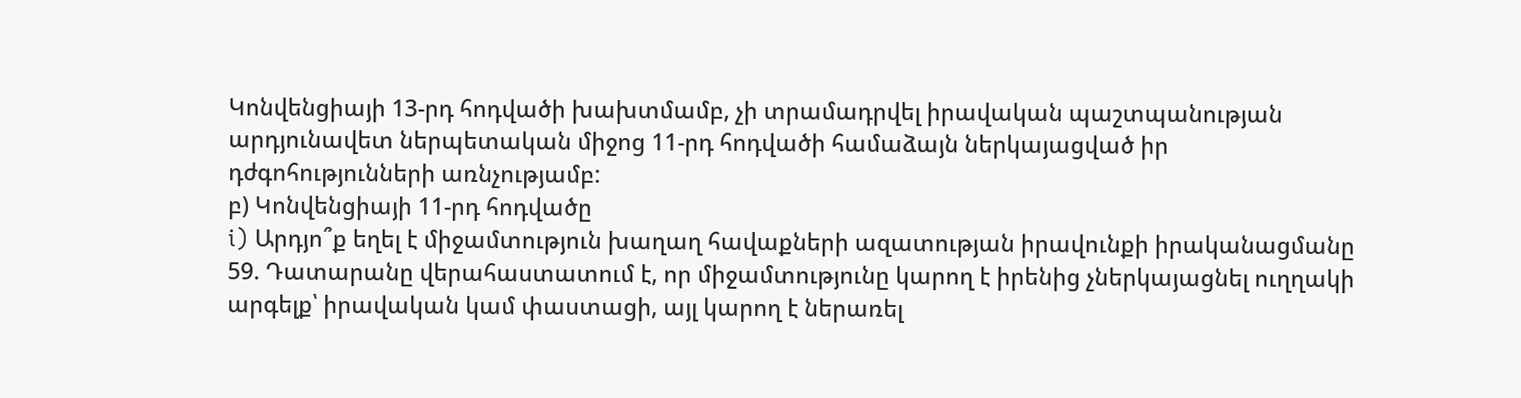Կոնվենցիայի 13-րդ հոդվածի խախտմամբ, չի տրամադրվել իրավական պաշտպանության արդյունավետ ներպետական միջոց 11-րդ հոդվածի համաձայն ներկայացված իր դժգոհությունների առնչությամբ:
բ) Կոնվենցիայի 11-րդ հոդվածը
i) Արդյո՞ք եղել է միջամտություն խաղաղ հավաքների ազատության իրավունքի իրականացմանը
59. Դատարանը վերահաստատում է, որ միջամտությունը կարող է իրենից չներկայացնել ուղղակի արգելք՝ իրավական կամ փաստացի, այլ կարող է ներառել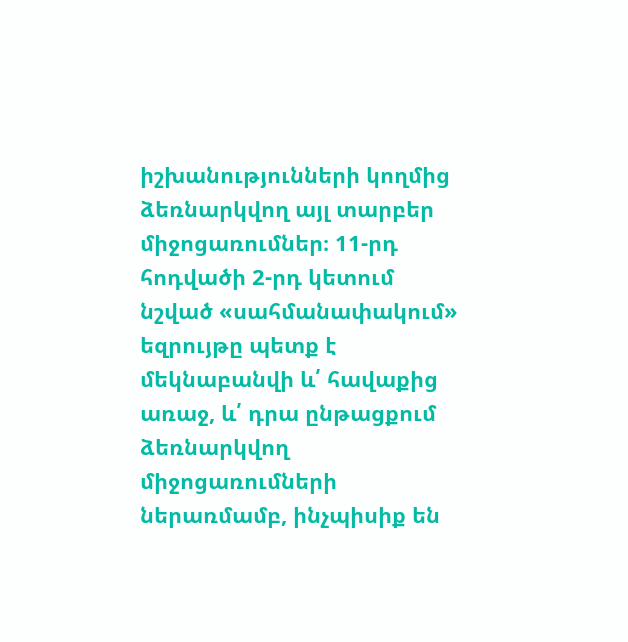իշխանությունների կողմից ձեռնարկվող այլ տարբեր միջոցառումներ։ 11-րդ հոդվածի 2-րդ կետում նշված «սահմանափակում» եզրույթը պետք է մեկնաբանվի և՛ հավաքից առաջ, և՛ դրա ընթացքում ձեռնարկվող միջոցառումների ներառմամբ, ինչպիսիք են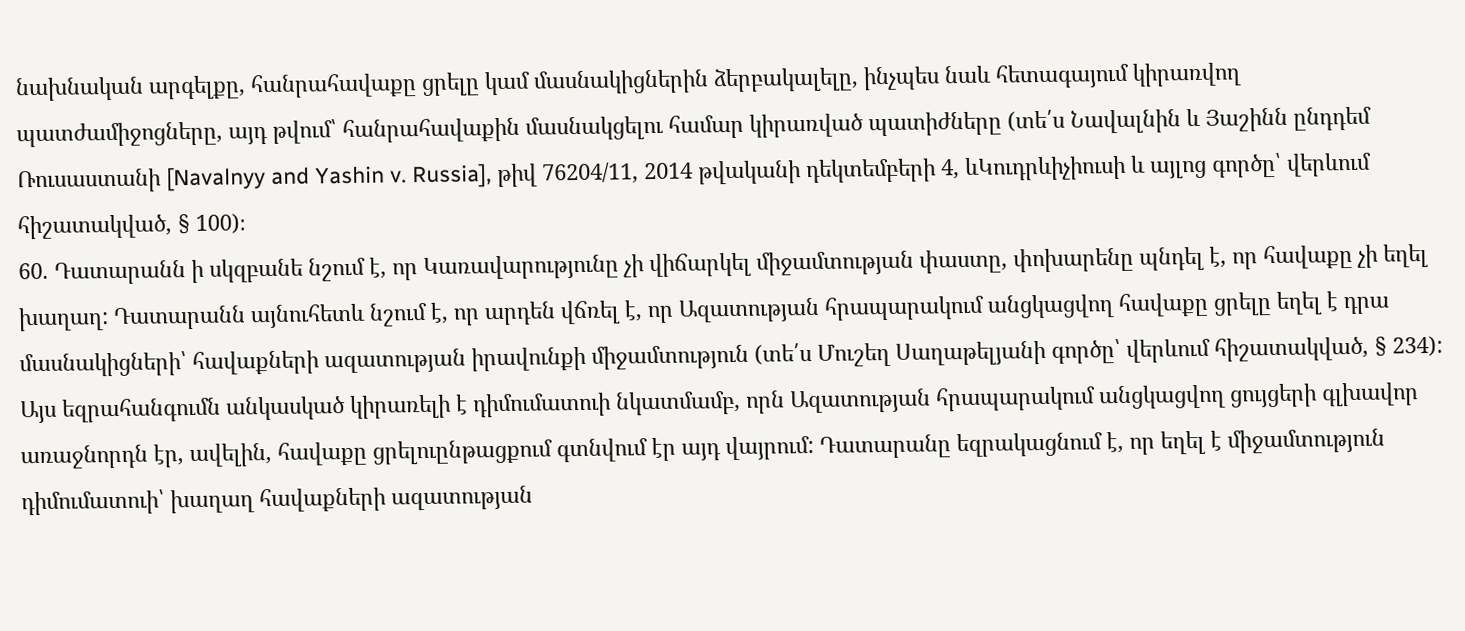նախնական արգելքը, հանրահավաքը ցրելը կամ մասնակիցներին ձերբակալելը, ինչպես նաև հետագայում կիրառվող պատժամիջոցները, այդ թվում՝ հանրահավաքին մասնակցելու համար կիրառված պատիժները (տե՛ս Նավալնին և Յաշինն ընդդեմ Ռուսաստանի [Navalnyy and Yashin v. Russia], թիվ 76204/11, 2014 թվականի դեկտեմբերի 4, ևԿուդրևիչիուսի և այլոց գործը՝ վերևում հիշատակված, § 100)։
60. Դատարանն ի սկզբանե նշում է, որ Կառավարությունը չի վիճարկել միջամտության փաստը, փոխարենը պնդել է, որ հավաքը չի եղել խաղաղ: Դատարանն այնուհետև նշում է, որ արդեն վճռել է, որ Ազատության հրապարակում անցկացվող հավաքը ցրելը եղել է դրա մասնակիցների՝ հավաքների ազատության իրավունքի միջամտություն (տե՛ս Մուշեղ Սաղաթելյանի գործը՝ վերևում հիշատակված, § 234): Այս եզրահանգումն անկասկած կիրառելի է դիմումատուի նկատմամբ, որն Ազատության հրապարակում անցկացվող ցույցերի գլխավոր առաջնորդն էր, ավելին, հավաքը ցրելուընթացքում գտնվում էր այդ վայրում: Դատարանը եզրակացնում է, որ եղել է միջամտություն դիմումատուի՝ խաղաղ հավաքների ազատության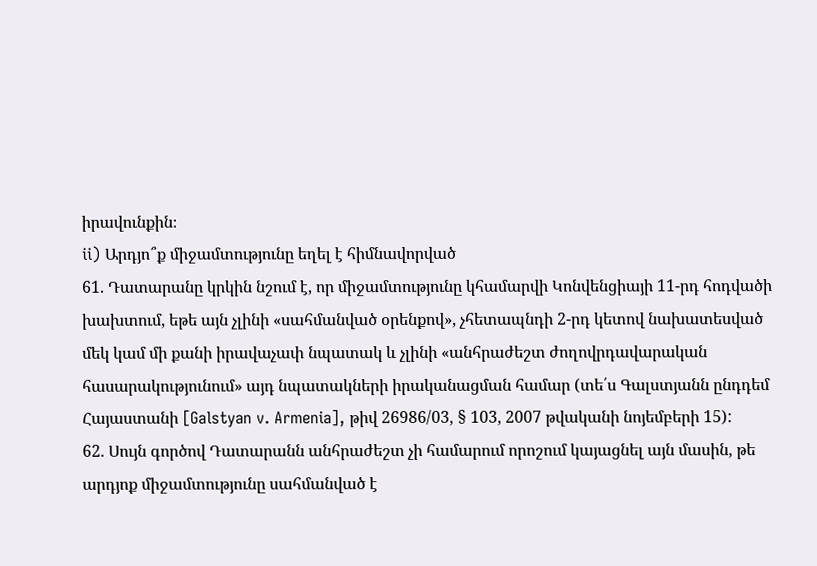իրավունքին։
ii) Արդյո՞ք միջամտությունը եղել է հիմնավորված
61. Դատարանը կրկին նշում է, որ միջամտությունը կհամարվի Կոնվենցիայի 11-րդ հոդվածի խախտում, եթե այն չլինի «սահմանված օրենքով», չհետապնդի 2-րդ կետով նախատեսված մեկ կամ մի քանի իրավաչափ նպատակ և չլինի «անհրաժեշտ ժողովրդավարական հասարակությունում» այդ նպատակների իրականացման համար (տե՛ս Գալստյանն ընդդեմ Հայաստանի [Galstyan v. Armenia], թիվ 26986/03, § 103, 2007 թվականի նոյեմբերի 15):
62. Սույն գործով Դատարանն անհրաժեշտ չի համարում որոշում կայացնել այն մասին, թե արդյոք միջամտությունը սահմանված է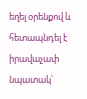եղել օրենքով և հետապնդել է իրավաչափ նպատակ՝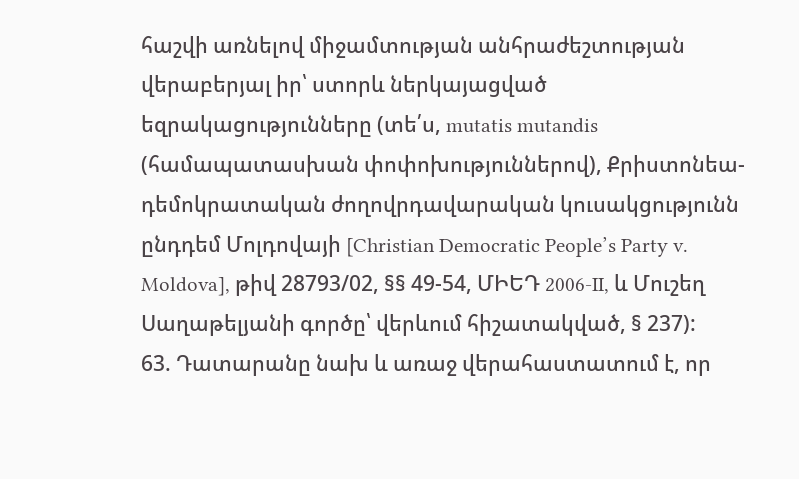հաշվի առնելով միջամտության անհրաժեշտության վերաբերյալ իր՝ ստորև ներկայացված եզրակացությունները (տե՛ս, mutatis mutandis (համապատասխան փոփոխություններով), Քրիստոնեա-դեմոկրատական ժողովրդավարական կուսակցությունն ընդդեմ Մոլդովայի [Christian Democratic People’s Party v. Moldova], թիվ 28793/02, §§ 49-54, ՄԻԵԴ 2006‑II, և Մուշեղ Սաղաթելյանի գործը՝ վերևում հիշատակված, § 237):
63. Դատարանը նախ և առաջ վերահաստատում է, որ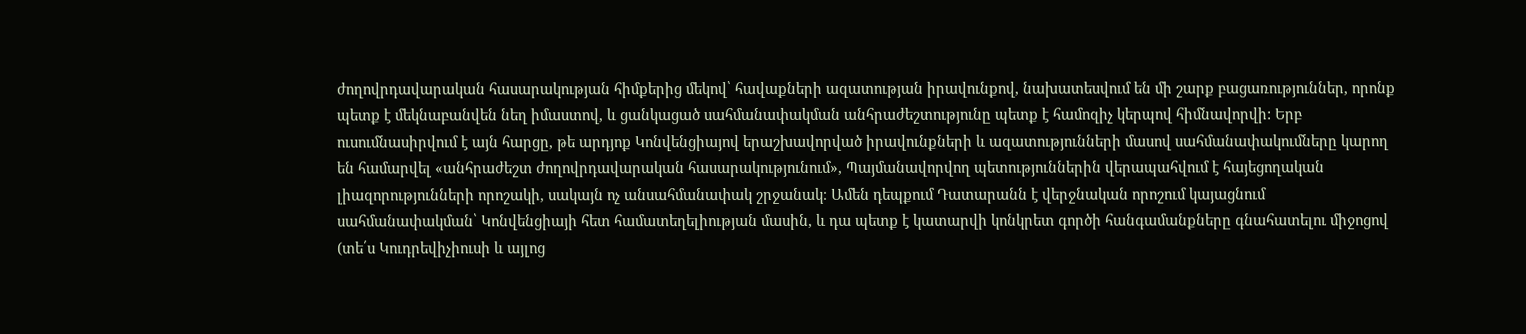ժողովրդավարական հասարակության հիմքերից մեկով՝ հավաքների ազատության իրավունքով, նախատեսվում են մի շարք բացառություններ, որոնք պետք է մեկնաբանվեն նեղ իմաստով, և ցանկացած սահմանափակման անհրաժեշտությունը պետք է համոզիչ կերպով հիմնավորվի: Երբ ուսումնասիրվում է այն հարցը, թե արդյոք Կոնվենցիայով երաշխավորված իրավունքների և ազատությունների մասով սահմանափակումները կարող են համարվել «անհրաժեշտ ժողովրդավարական հասարակությունում», Պայմանավորվող պետություններին վերապահվում է հայեցողական լիազորությունների որոշակի, սակայն ոչ անսահմանափակ շրջանակ։ Ամեն դեպքում Դատարանն է վերջնական որոշում կայացնում սահմանափակման՝ Կոնվենցիայի հետ համատեղելիության մասին, և դա պետք է կատարվի կոնկրետ գործի հանգամանքները գնահատելու միջոցով (տե՛ս Կուդրեվիչիուսի և այլոց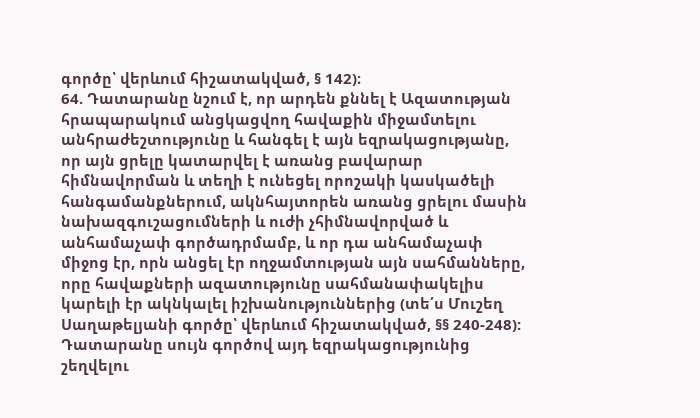գործը՝ վերևում հիշատակված, § 142)։
64. Դատարանը նշում է, որ արդեն քննել է Ազատության հրապարակում անցկացվող հավաքին միջամտելու անհրաժեշտությունը և հանգել է այն եզրակացությանը, որ այն ցրելը կատարվել է առանց բավարար հիմնավորման և տեղի է ունեցել որոշակի կասկածելի հանգամանքներում, ակնհայտորեն առանց ցրելու մասին նախազգուշացումների և ուժի չհիմնավորված և անհամաչափ գործադրմամբ, և որ դա անհամաչափ միջոց էր, որն անցել էր ողջամտության այն սահմանները, որը հավաքների ազատությունը սահմանափակելիս կարելի էր ակնկալել իշխանություններից (տե՛ս Մուշեղ Սաղաթելյանի գործը՝ վերևում հիշատակված, §§ 240-248): Դատարանը սույն գործով այդ եզրակացությունից շեղվելու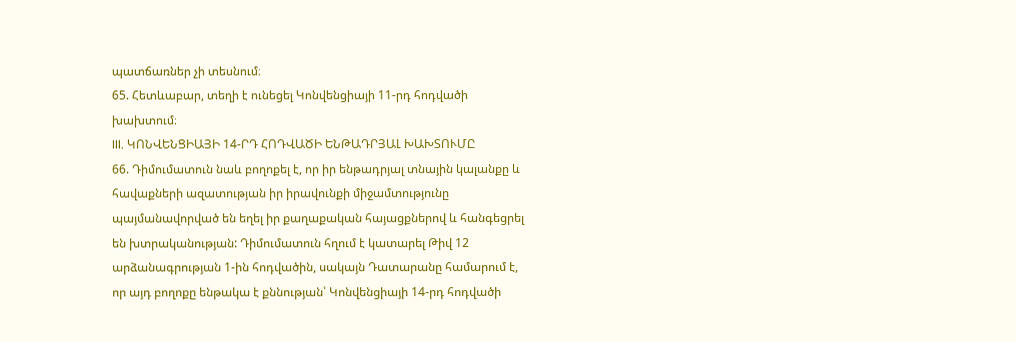պատճառներ չի տեսնում։
65. Հետևաբար, տեղի է ունեցել Կոնվենցիայի 11-րդ հոդվածի խախտում։
III. ԿՈՆՎԵՆՑԻԱՅԻ 14-ՐԴ ՀՈԴՎԱԾԻ ԵՆԹԱԴՐՅԱԼ ԽԱԽՏՈՒՄԸ
66. Դիմումատուն նաև բողոքել է, որ իր ենթադրյալ տնային կալանքը և հավաքների ազատության իր իրավունքի միջամտությունը պայմանավորված են եղել իր քաղաքական հայացքներով և հանգեցրել են խտրականության: Դիմումատուն հղում է կատարել Թիվ 12 արձանագրության 1-ին հոդվածին, սակայն Դատարանը համարում է, որ այդ բողոքը ենթակա է քննության՝ Կոնվենցիայի 14-րդ հոդվածի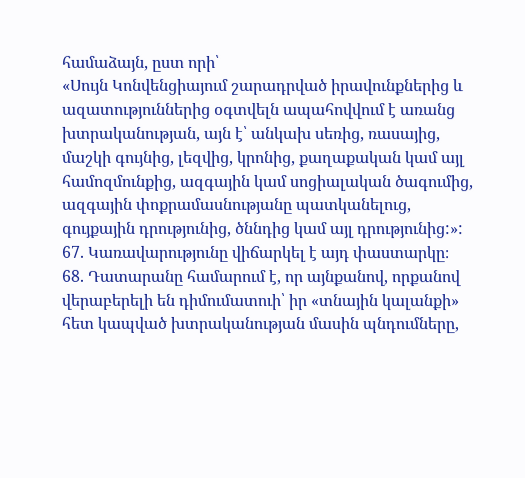համաձայն, ըստ որի՝
«Սույն Կոնվենցիայում շարադրված իրավունքներից և ազատություններից օգտվելն ապահովվում է առանց խտրականության, այն է՝ անկախ սեռից, ռասայից, մաշկի գույնից, լեզվից, կրոնից, քաղաքական կամ այլ համոզմունքից, ազգային կամ սոցիալական ծագումից, ազգային փոքրամասնությանը պատկանելուց, գույքային դրությունից, ծննդից կամ այլ դրությունից:»:
67. Կառավարությունը վիճարկել է այդ փաստարկը։
68. Դատարանը համարում է, որ այնքանով, որքանով վերաբերելի են դիմումատուի՝ իր «տնային կալանքի» հետ կապված խտրականության մասին պնդումները,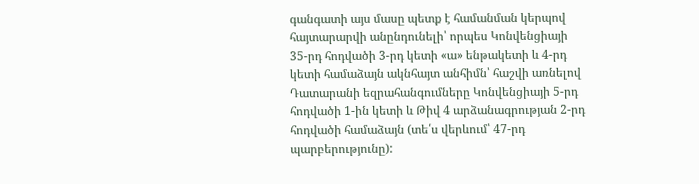գանգատի այս մասը պետք է համանման կերպով հայտարարվի անընդունելի՝ որպես Կոնվենցիայի 35-րդ հոդվածի 3-րդ կետի «ա» ենթակետի և 4-րդ կետի համաձայն ակնհայտ անհիմն՝ հաշվի առնելով Դատարանի եզրահանգումները Կոնվենցիայի 5-րդ հոդվածի 1-ին կետի և Թիվ 4 արձանագրության 2-րդ հոդվածի համաձայն (տե՛ս վերևում՝ 47-րդ պարբերությունը):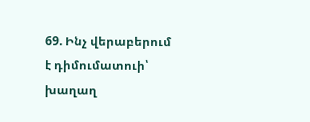69. Ինչ վերաբերում է դիմումատուի՝ խաղաղ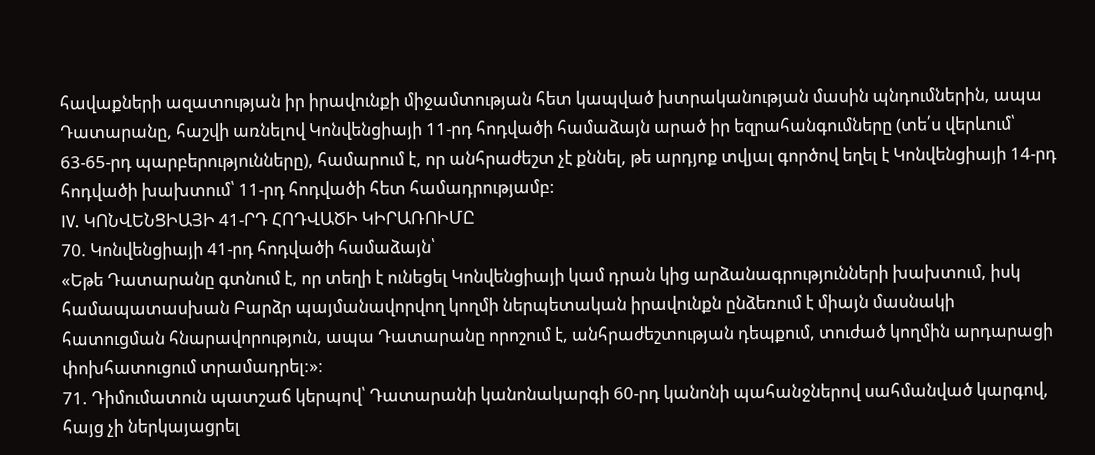հավաքների ազատության իր իրավունքի միջամտության հետ կապված խտրականության մասին պնդումներին, ապա Դատարանը, հաշվի առնելով Կոնվենցիայի 11-րդ հոդվածի համաձայն արած իր եզրահանգումները (տե՛ս վերևում՝ 63-65-րդ պարբերությունները), համարում է, որ անհրաժեշտ չէ քննել, թե արդյոք տվյալ գործով եղել է Կոնվենցիայի 14-րդ հոդվածի խախտում՝ 11-րդ հոդվածի հետ համադրությամբ:
IV. ԿՈՆՎԵՆՑԻԱՅԻ 41-ՐԴ ՀՈԴՎԱԾԻ ԿԻՐԱՌՈԻՄԸ
70. Կոնվենցիայի 41-րդ հոդվածի համաձայն՝
«Եթե Դատարանը գտնում է, որ տեղի է ունեցել Կոնվենցիայի կամ դրան կից արձանագրությունների խախտում, իսկ համապատասխան Բարձր պայմանավորվող կողմի ներպետական իրավունքն ընձեռում է միայն մասնակի հատուցման հնարավորություն, ապա Դատարանը որոշում է, անհրաժեշտության դեպքում, տուժած կողմին արդարացի փոխհատուցում տրամադրել:»։
71. Դիմումատուն պատշաճ կերպով՝ Դատարանի կանոնակարգի 60-րդ կանոնի պահանջներով սահմանված կարգով, հայց չի ներկայացրել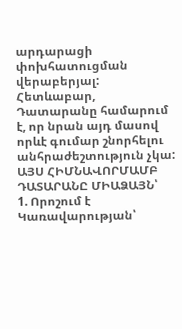արդարացի փոխհատուցման վերաբերյալ: Հետևաբար, Դատարանը համարում է, որ նրան այդ մասով որևէ գումար շնորհելու անհրաժեշտություն չկա:
ԱՅՍ ՀԻՄՆԱՎՈՐՄԱՄԲ ԴԱՏԱՐԱՆԸ ՄԻԱՁԱՅՆ՝
1. Որոշում է Կառավարության՝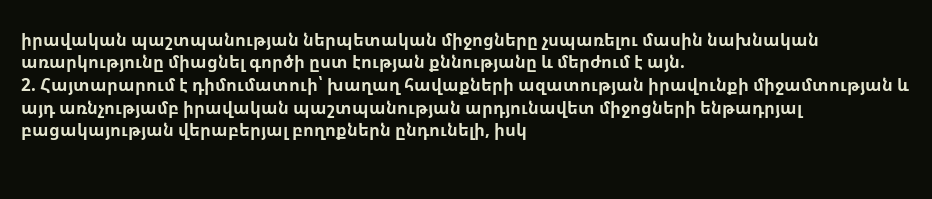իրավական պաշտպանության ներպետական միջոցները չսպառելու մասին նախնական առարկությունը միացնել գործի ըստ էության քննությանը և մերժում է այն.
2. Հայտարարում է դիմումատուի՝ խաղաղ հավաքների ազատության իրավունքի միջամտության և այդ առնչությամբ իրավական պաշտպանության արդյունավետ միջոցների ենթադրյալ բացակայության վերաբերյալ բողոքներն ընդունելի, իսկ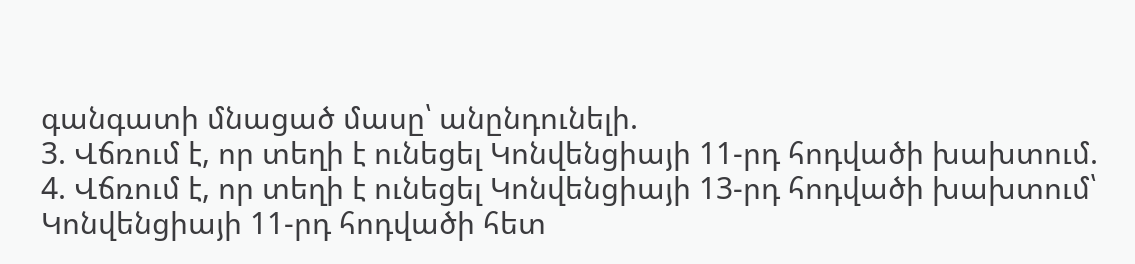գանգատի մնացած մասը՝ անընդունելի.
3. Վճռում է, որ տեղի է ունեցել Կոնվենցիայի 11-րդ հոդվածի խախտում.
4. Վճռում է, որ տեղի է ունեցել Կոնվենցիայի 13-րդ հոդվածի խախտում՝ Կոնվենցիայի 11-րդ հոդվածի հետ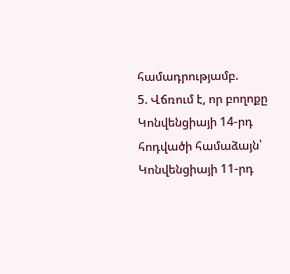համադրությամբ.
5. Վճռում է, որ բողոքը Կոնվենցիայի 14-րդ հոդվածի համաձայն՝ Կոնվենցիայի 11-րդ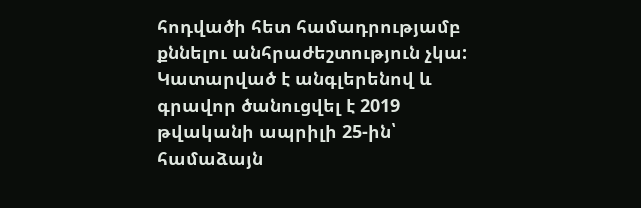հոդվածի հետ համադրությամբ քննելու անհրաժեշտություն չկա:
Կատարված է անգլերենով և գրավոր ծանուցվել է 2019 թվականի ապրիլի 25-ին՝ համաձայն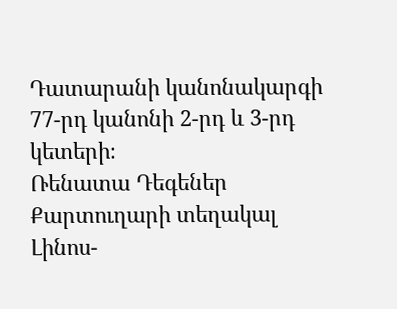Դատարանի կանոնակարգի 77-րդ կանոնի 2-րդ և 3-րդ կետերի։
Ռենատա Դեգեներ
Քարտուղարի տեղակալ Լինոս-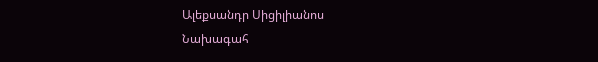Ալեքսանդր Սիցիլիանոս
Նախագահ